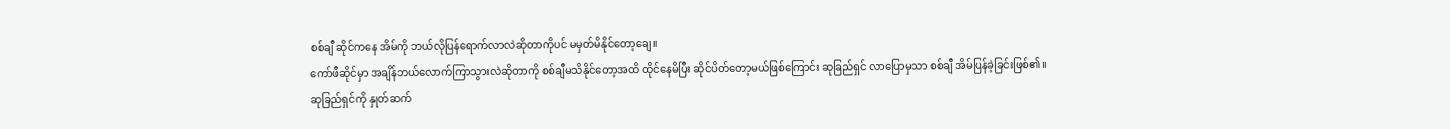စစ်ချီ ဆိုင်ကနေ အိမ်ကို ဘယ်လိုပြန်ရောက်လာလဲဆိုတာကိုပင် မမှတ်မိနိုင်တော့ချေ။
ကော်ဖီဆိုင်မှာ အချိန်ဘယ်လောက်ကြာသွားလဲဆိုတာကို စစ်ချီမသိနိုင်တော့အထိ ထိုင်နေမိပြီး ဆိုင်ပိတ်တော့မယ်ဖြစ်ကြောင်း ဆုခြည်ရှင် လာပြောမှသာ စစ်ချီ အိမ်ပြန်ခဲ့ခြင်းဖြစ်၏။
ဆုခြည်ရှင်ကို နှုတ်ဆက်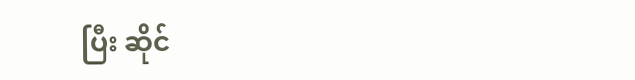ပြီး ဆိုင်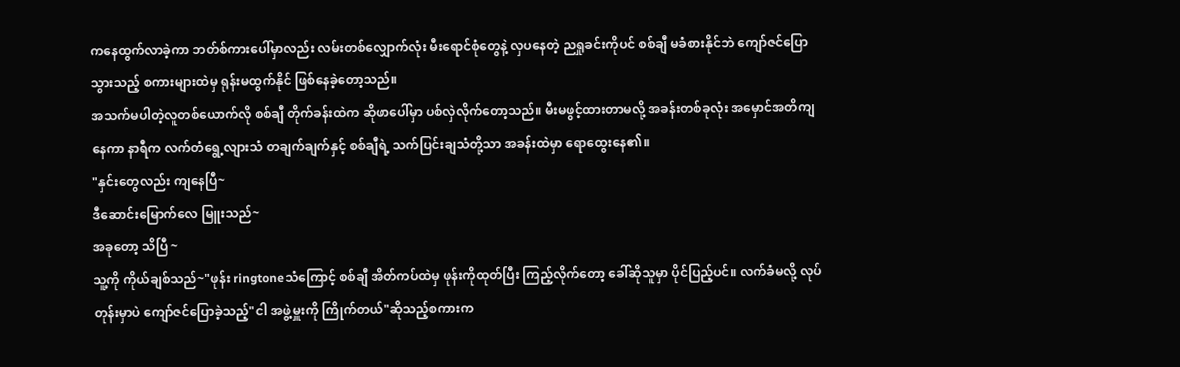ကနေထွက်လာခဲ့ကာ ဘတ်စ်ကားပေါ်မှာလည်း လမ်းတစ်လျှောက်လုံး မီးရောင်စုံတွေနဲ့ လှပနေတဲ့ ညရှုခင်းကိုပင် စစ်ချီ မခံစားနိုင်ဘဲ ကျော်ဇင်ပြောသွားသည့် စကားများထဲမှ ရုန်းမထွက်နိုင် ဖြစ်နေခဲ့တော့သည်။
အသက်မပါတဲ့လူတစ်ယောက်လို စစ်ချီ တိုက်ခန်းထဲက ဆိုဖာပေါ်မှာ ပစ်လှဲလိုက်တော့သည်။ မီးမဖွင့်ထားတာမလို့ အခန်းတစ်ခုလုံး အမှောင်အတိကျနေကာ နာရီက လက်တံရွေ့လျားသံ တချက်ချက်နှင့် စစ်ချီရဲ့ သက်ပြင်းချသံတို့သာ အခန်းထဲမှာ ရောထွေးနေ၏။
"နှင်းတွေလည်း ကျနေပြီ~
ဒီဆောင်းမြောက်လေ မြူးသည်~
အခုတော့ သိပြီ ~
သူ့ကို ကိုယ်ချစ်သည်~"ဖုန်း ringtoneသံကြောင့် စစ်ချီ အိတ်ကပ်ထဲမှ ဖုန်းကိုထုတ်ပြီး ကြည့်လိုက်တော့ ခေါ်ဆိုသူမှာ ပိုင်ပြည့်ပင်။ လက်ခံမလို့ လုပ်တုန်းမှာပဲ ကျော်ဇင်ပြောခဲ့သည့်"ငါ အဖွဲ့မှူးကို ကြိုက်တယ်"ဆိုသည့်စကားက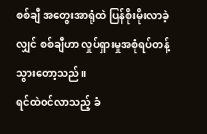စစ်ချီ အတွေးအာရုံထဲ ပြန်စိုးမိုးလာခဲ့လျှင် စစ်ချီဟာ လှုပ်ရှားမှုအစုံရပ်တန့်သွားတော့သည်။
ရင်ထဲ၀င်လာသည့် ခံ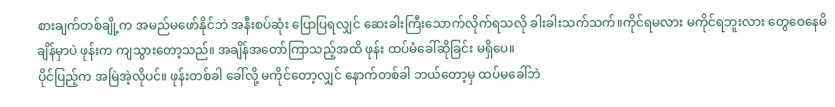စားချက်တစ်ချို့က အမည်မဖော်နိုင်ဘဲ အနီးစပ်ဆုံး ပြောပြရလျှင် ဆေးခါးကြီးသောက်လိုက်ရသလို ခါးခါးသက်သက်။ကိုင်ရမလား မကိုင်ရဘူးလား တွေဝေနေမိချိန်မှာပဲ ဖုန်းက ကျသွားတော့သည်။ အချိန်အတော်ကြာသည့်အထိ ဖုန်း ထပ်မံခေါ်ဆိုခြင်း မရှိပေ။
ပိုင်ပြည့်က အမြဲအဲ့လိုပင်။ ဖုန်းတစ်ခါ ခေါ်လို့ မကိုင်တော့လျှင် နောက်တစ်ခါ ဘယ်တော့မှ ထပ်မခေါ်ဘဲ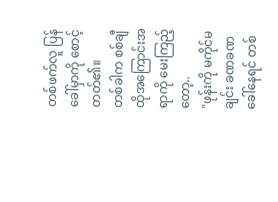တစ်ဖက်လူ ပြန်ခေါ်မှာကို စောင့်တတ်၏။
တစ်ခါက စစ်ချီ ထိုအကြောင်းအရာကို မေးကြည့်တော့..
"ဖုန်းကို မကိုင်မချင်း ခဏခဏ ခေါ်နေရင် တစ်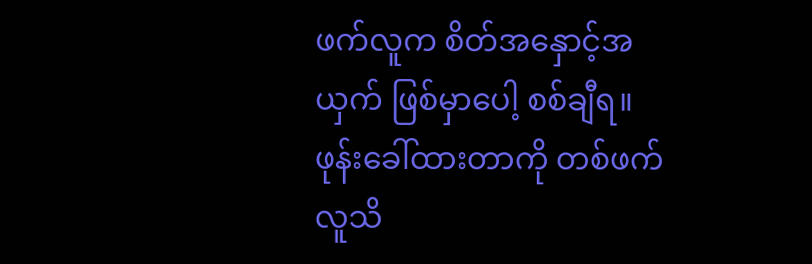ဖက်လူက စိတ်အနှောင့်အယှက် ဖြစ်မှာပေါ့ စစ်ချီရ။ ဖုန်းခေါ်ထားတာကို တစ်ဖက်လူသိ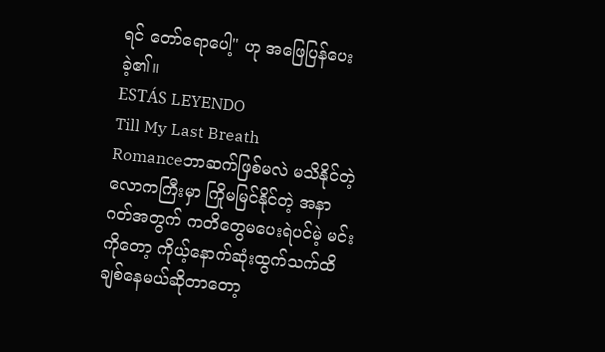ရင် တော်ရောပေါ့" ဟု အဖြေပြန်ပေးခဲ့၏။
ESTÁS LEYENDO
Till My Last Breath
Romanceဘာဆက်ဖြစ်မလဲ မသိနိုင်တဲ့ လောကကြီးမှာ ကြိုမမြင်နိုင်တဲ့ အနာဂတ်အတွက် ကတိတွေမပေးရဲပင်မဲ့ မင်းကိုတော့ ကိုယ့်နောက်ဆုံးထွက်သက်ထိ ချစ်နေမယ်ဆိုတာတော့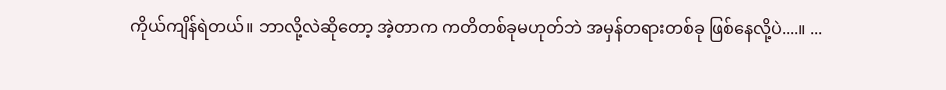ကိုယ်ကျိန်ရဲတယ်။ ဘာလို့လဲဆိုတော့ အဲ့တာက ကတိတစ်ခုမဟုတ်ဘဲ အမှန်တရားတစ်ခု ဖြစ်နေလို့ပဲ....။ ...